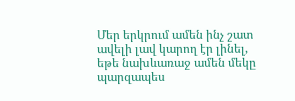Մեր երկրում ամեն ինչ շատ ավելի լավ կարող էր լինել, եթե նախևառաջ ամեն մեկը պարզապես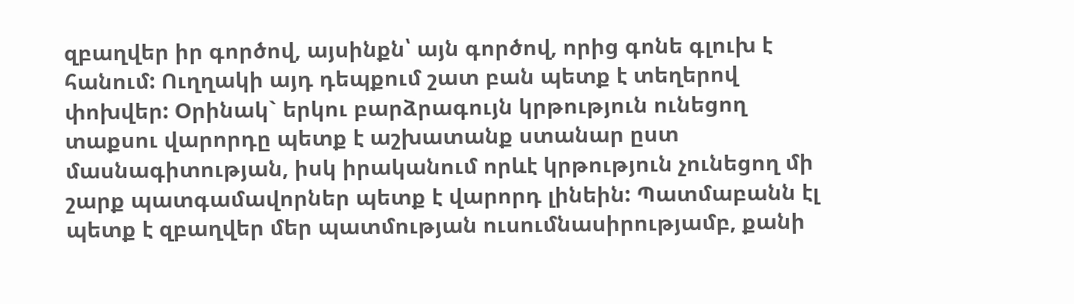զբաղվեր իր գործով, այսինքն՝ այն գործով, որից գոնե գլուխ է հանում: Ուղղակի այդ դեպքում շատ բան պետք է տեղերով փոխվեր: Oրինակ` երկու բարձրագույն կրթություն ունեցող տաքսու վարորդը պետք է աշխատանք ստանար ըստ մասնագիտության, իսկ իրականում որևէ կրթություն չունեցող մի շարք պատգամավորներ պետք է վարորդ լինեին: Պատմաբանն էլ պետք է զբաղվեր մեր պատմության ուսումնասիրությամբ, քանի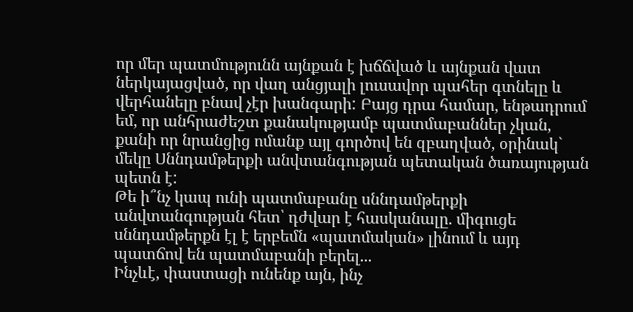որ մեր պատմությունն այնքան է խճճված և այնքան վատ ներկայացված, որ վաղ անցյալի լուսավոր պահեր գտնելը և վերհանելը բնավ չէր խանգարի: Բայց դրա համար, ենթադրում եմ, որ անհրաժեշտ քանակությամբ պատմաբաններ չկան, քանի որ նրանցից ոմանք այլ գործով են զբաղված, օրինակ` մեկը Սննդամթերքի անվտանգության պետական ծառայության պետն է:
Թե ի՞նչ կապ ունի պատմաբանը սննդամթերքի անվտանգության հետ՝ դժվար է հասկանալը. միգուցե սննդամթերքն էլ է երբեմն «պատմական» լինում և այդ պատճով են պատմաբանի բերել...
Ինչևէ, փաստացի ունենք այն, ինչ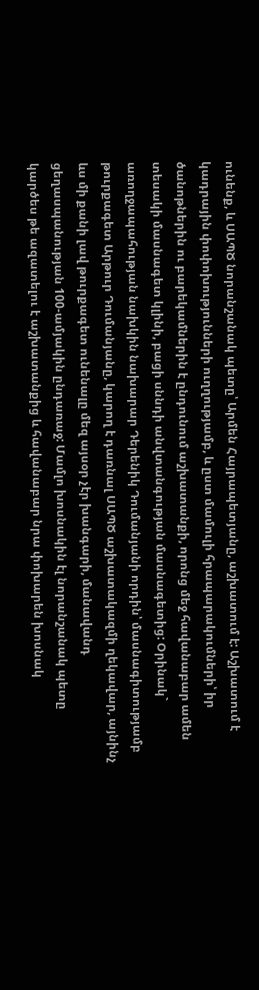ունենք, և ՍԱՊԾ նորանշանակ պետը՝ Արմեն Հայրապետյանը, աշխատում է: Աշխատում է կադրային փոփոխությունների ուղղությամբ, և ըստ մամուլի հրապարակումների՝ իր ծանոթներին ու բարեկամներին է ընդունում աշխատանքի, որոնց մեջ հավանաբար ամեն տեսակի մասնագետ կլինի, բացի սննդի անվտանգության մասնագետից: Օրինակ` առողջապահության նախկին նախարար Դերենիկ Դումանյանի որդին՝ մասնագիտությամբ թուրքագետ Արթուր Դումանյանը, կարող է դառնալ ՍԱՊԾ աշխատակազմի ղեկավար, այնինչ ևս մի քանի լավ թուրքագետ ունենալը մեզ այսօր չէր խանգարի, մանավանդ ցեղասպանության 100-ամյակին ընդառաջ: Մամլո խոսնակին էլ նորանշանակ պետը կարծես թե ազատելու է աշխատանքից և հավանաբար նրա փոխարեն խոսնակ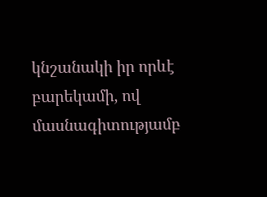կնշանակի իր որևէ բարեկամի, ով մասնագիտությամբ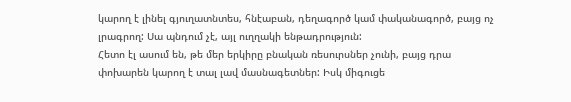կարող է լինել գյուղատնտես, հնէաբան, դեղագործ կամ փականագործ, բայց ոչ լրագրող: Սա պնդում չէ, այլ ուղղակի ենթադրություն:
Հետո էլ ասում են, թե մեր երկիրը բնական ռեսուրսներ չունի, բայց դրա փոխարեն կարող է տալ լավ մասնագետներ: Իսկ միգուցե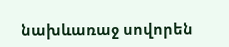նախևառաջ սովորեն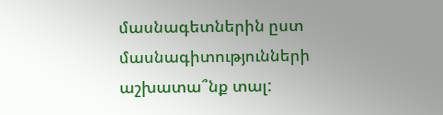մասնագետներին ըստ մասնագիտությունների աշխատա՞նք տալ: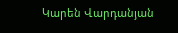Կարեն Վարդանյան